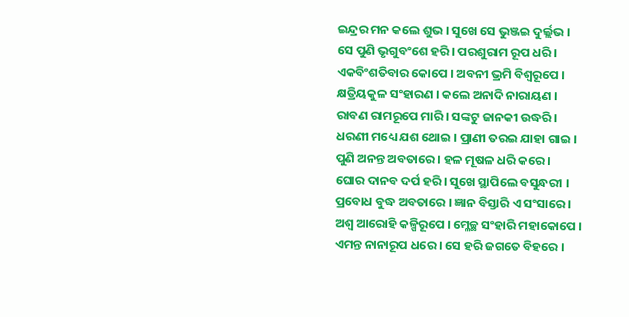ଇନ୍ଦ୍ରର ମନ କଲେ ଶୁଭ । ସୁଖେ ସେ ଭୁଞ୍ଜଇ ଦୁର୍ଲ୍ଲଭ ।
ସେ ପୁଣି ଭୃଗୁବଂଶେ ହରି । ପରଶୁରାମ ରୂପ ଧରି ।
ଏକବିଂଶତିବାର କୋପେ । ଅବନୀ ଭ୍ରମି ବିଶ୍ୱରୂପେ ।
କ୍ଷତ୍ରିୟକୁଳ ସଂହାରଣ । କଲେ ଅନାଦି ନାରାୟଣ ।
ରାବଣ ରାମରୂପେ ମାରି । ସଙ୍କଟୁ ଜାନକୀ ଉଦ୍ଧରି ।
ଧରଣୀ ମଧ୍ୟେ ଯଶ ଥୋଇ । ପ୍ରାଣୀ ତରଇ ଯାହା ଗାଇ ।
ପୁଣି ଅନନ୍ତ ଅବତାରେ । ହଳ ମୂଷଳ ଧରି କରେ ।
ଘୋର ଦାନବ ଦର୍ପ ହରି । ସୁଖେ ସ୍ଥାପିଲେ ବସୁନ୍ଧରୀ ।
ପ୍ରବୋଧ ବୁଦ୍ଧ ଅବତାରେ । ଜ୍ଞାନ ବିସ୍ତାରି ଏ ସଂସାରେ ।
ଅଶ୍ୱ ଆରୋହି କଳ୍ପିରୂପେ । ମ୍ଳେଚ୍ଛ ସଂହାରି ମହାକୋପେ ।
ଏମନ୍ତ ନାନାରୂପ ଧରେ । ସେ ହରି ଜଗତେ ବିହରେ ।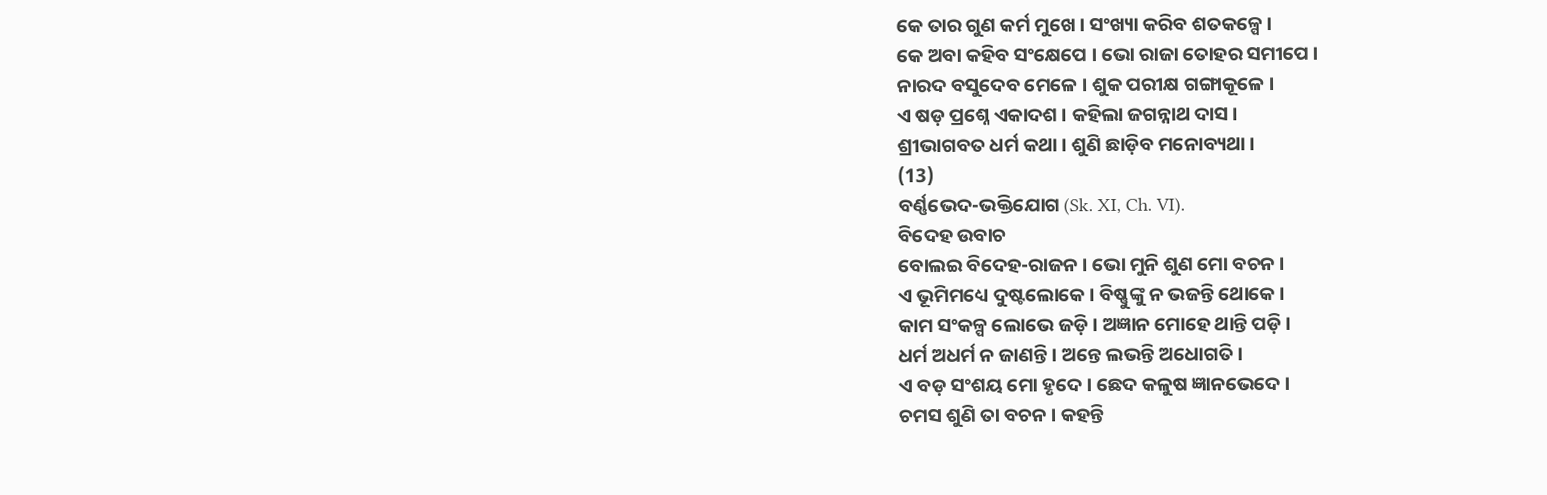କେ ତାର ଗୁଣ କର୍ମ ମୁଖେ । ସଂଖ୍ୟା କରିବ ଶତକଳ୍ପେ ।
କେ ଅବା କହିବ ସଂକ୍ଷେପେ । ଭୋ ରାଜା ତୋହର ସମୀପେ ।
ନାରଦ ବସୁଦେବ ମେଳେ । ଶୁକ ପରୀକ୍ଷ ଗଙ୍ଗାକୂଳେ ।
ଏ ଷଡ଼ ପ୍ରଶ୍ନେ ଏକାଦଶ । କହିଲା ଜଗନ୍ନାଥ ଦାସ ।
ଶ୍ରୀଭାଗବତ ଧର୍ମ କଥା । ଶୁଣି ଛାଡ଼ିବ ମନୋବ୍ୟଥା ।
(13)
ବର୍ଣ୍ଣଭେଦ-ଭକ୍ତିଯୋଗ (Sk. XI, Ch. VI).
ବିଦେହ ଉବାଚ
ବୋଲଇ ବିଦେହ-ରାଜନ । ଭୋ ମୁନି ଶୁଣ ମୋ ବଚନ ।
ଏ ଭୂମିମଧ୍ୟେ ଦୁଷ୍ଟଲୋକେ । ବିଷ୍ଣୁଙ୍କୁ ନ ଭଜନ୍ତି ଥୋକେ ।
କାମ ସଂକଳ୍ପ ଲୋଭେ ଜଡ଼ି । ଅଜ୍ଞାନ ମୋହେ ଥାନ୍ତି ପଡ଼ି ।
ଧର୍ମ ଅଧର୍ମ ନ ଜାଣନ୍ତି । ଅନ୍ତେ ଲଭନ୍ତି ଅଧୋଗତି ।
ଏ ବଡ଼ ସଂଶୟ ମୋ ହୃଦେ । ଛେଦ କଳୁଷ ଜ୍ଞାନଭେଦେ ।
ଚମସ ଶୁଣି ତା ବଚନ । କହନ୍ତି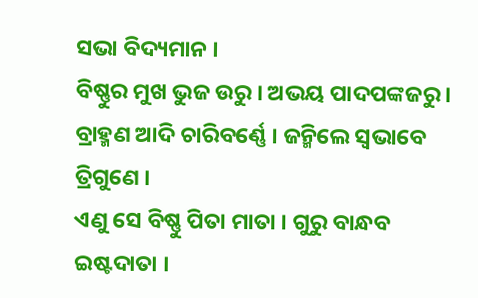ସଭା ବିଦ୍ୟମାନ ।
ବିଷ୍ଣୁର ମୁଖ ଭୁଜ ଉରୁ । ଅଭୟ ପାଦପଙ୍କଜରୁ ।
ବ୍ରାହ୍ମଣ ଆଦି ଚାରିବର୍ଣ୍ଣେ । ଜନ୍ମିଲେ ସ୍ୱଭାବେ ତ୍ରିଗୁଣେ ।
ଏଣୁ ସେ ବିଷ୍ଣୁ ପିତା ମାତା । ଗୁରୁ ବାନ୍ଧବ ଇଷ୍ଟଦାତା ।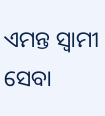ଏମନ୍ତ ସ୍ୱାମୀ ସେବା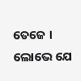ତେଜେ । ଲୋଭେ ଯେ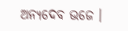ଅନ୍ୟଦେବ ଭଜେ ।